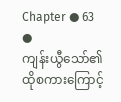Chapter ● 63 ●
ကျန်းယွီသော်၏ထိုစကားကြောင့်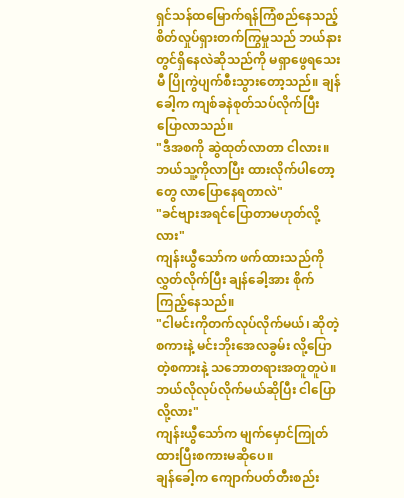ရှင်သန်ထမြောက်ရန်ကြံစည်နေသည့် စိတ်လှုပ်ရှားတက်ကြွမှုသည် ဘယ်နားတွင်ရှိနေလဲဆိုသည်ကို မရှာဖွေရသေးမီ ပြိုကွဲပျက်စီးသွားတော့သည်။ ချန်ခေါ့က ကျစ်ခနဲစုတ်သပ်လိုက်ပြီးပြောလာသည်။
"ဒီအစကို ဆွဲထုတ်လာတာ ငါလား။ ဘယ်သူ့ကိုလာပြီး ထားလိုက်ပါတော့တွေ လာပြောနေရတာလဲ"
"ခင်ဗျားအရင်ပြောတာမဟုတ်လို့လား"
ကျန်းယွီသော်က ဖက်ထားသည်ကိုလွှတ်လိုက်ပြီး ချန်ခေါ့အား စိုက်ကြည့်နေသည်။
"ငါမင်းကိုတက်လုပ်လိုက်မယ်၊ ဆိုတဲ့စကားနဲ့ မင်းဘိုးအေလခွမ်း လို့ပြောတဲ့စကားနဲ့ သဘောတရားအတူတူပဲ။ ဘယ်လိုလုပ်လိုက်မယ်ဆိုပြီး ငါပြောလို့လား"
ကျန်းယွီသော်က မျက်မှောင်ကြုတ်ထားပြီးစကားမဆိုပေ။
ချန်ခေါ့က ကျောက်ပတ်တီးစည်း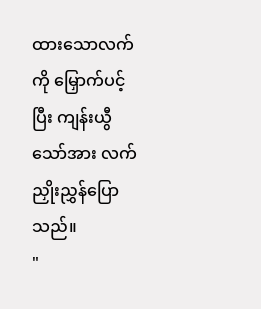ထားသောလက်ကို မြှောက်ပင့်ပြီး ကျန်းယွီသော်အား လက်ညှိုးညွှန်ပြောသည်။
"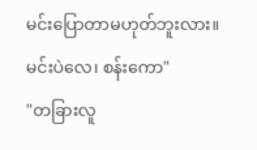မင်းပြောတာမဟုတ်ဘူးလား။ မင်းပဲလေ၊ စန်းကော"
"တခြားလူ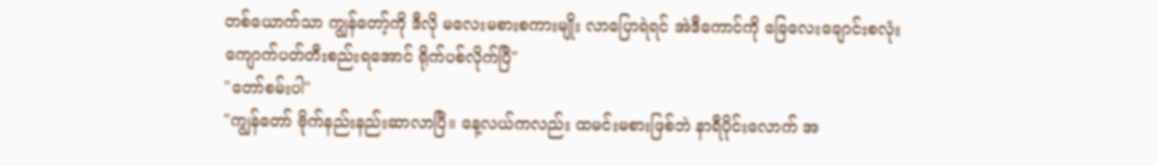တစ်ယောက်သာ ကျွန်တော့်ကို ဒီလို မလေးမစားစကားမျိုး လာပြောရဲရင် အဲဒီကောင်ကို ခြေလေးချောင်းစလုံး ကျောက်ပတ်တီးစည်းရအောင် ရိုက်ပစ်လိုက်ပြီ"
"တော်စမ်းပါ"
"ကျွန်တော် ဗိုက်နည်းနည်းဆာလာပြီ။ နေ့လယ်ကလည်း ထမင်းမစားဖြစ်ဘဲ နာရီပိုင်းလောက် အ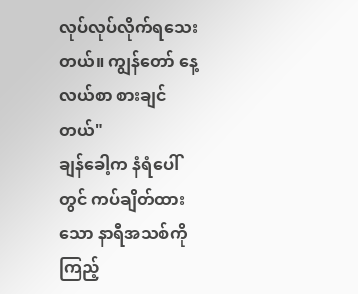လုပ်လုပ်လိုက်ရသေးတယ်။ ကျွန်တော် နေ့လယ်စာ စားချင်တယ်"
ချန်ခေါ့က နံရံပေါ်တွင် ကပ်ချိတ်ထားသော နာရီအသစ်ကို ကြည့်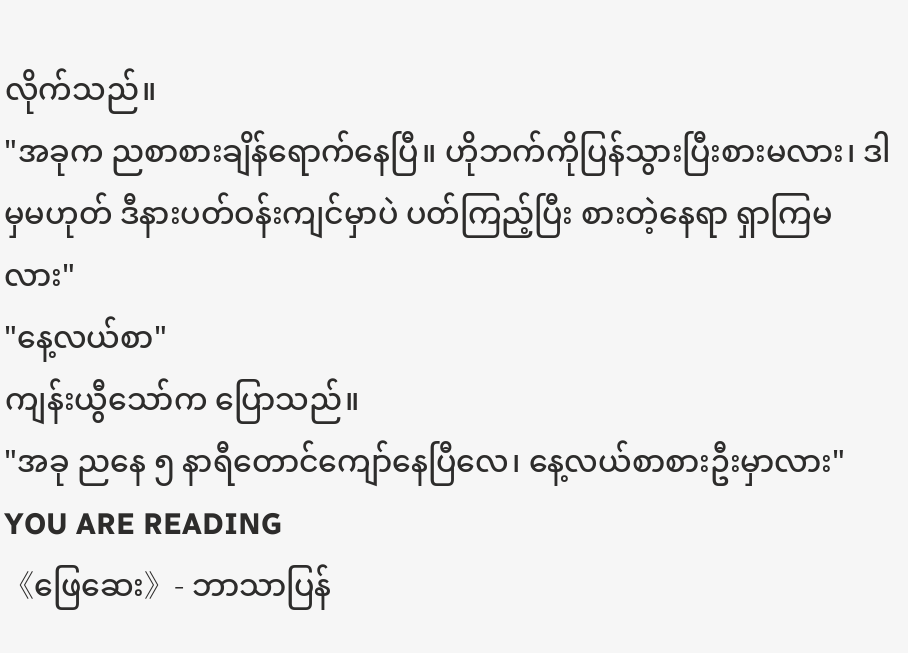လိုက်သည်။
"အခုက ညစာစားချိန်ရောက်နေပြီ။ ဟိုဘက်ကိုပြန်သွားပြီးစားမလား၊ ဒါမှမဟုတ် ဒီနားပတ်ဝန်းကျင်မှာပဲ ပတ်ကြည့်ပြီး စားတဲ့နေရာ ရှာကြမလား"
"နေ့လယ်စာ"
ကျန်းယွီသော်က ပြောသည်။
"အခု ညနေ ၅ နာရီတောင်ကျော်နေပြီလေ၊ နေ့လယ်စာစားဦးမှာလား"
YOU ARE READING
《ဖြေဆေး》- ဘာသာပြန်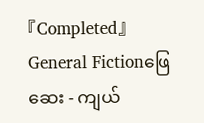『Completed』
General Fictionဖြေဆေး - ကျယ်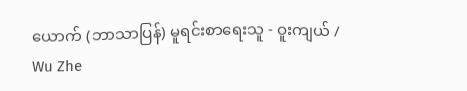ယောက် (ဘာသာပြန်) မူရင်းစာရေးသူ - ဝူးကျယ် / Wu Zhe